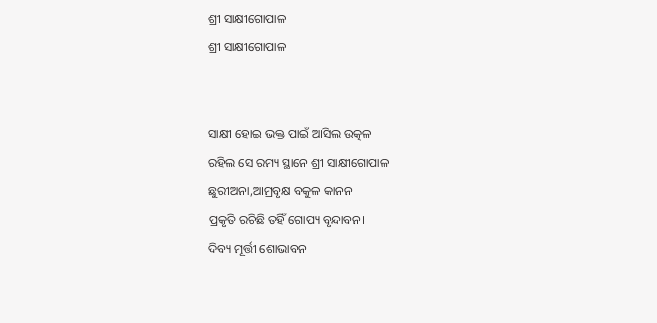ଶ୍ରୀ ସାକ୍ଷୀଗୋପାଳ
ଶ୍ରୀ ସାକ୍ଷୀଗୋପାଳ


ସାକ୍ଷୀ ହୋଇ ଭକ୍ତ ପାଇଁ ଆସିଲ ଉତ୍କଳ
ରହିଲ ସେ ରମ୍ୟ ସ୍ଥାନେ ଶ୍ରୀ ସାକ୍ଷୀଗୋପାଳ
ଛୁରୀଅନା,ଆମ୍ରବୃକ୍ଷ ବକୁଳ କାନନ
ପ୍ରକୃତି ରଚିଛି ତହିଁ ଗୋପ୍ୟ ବୃନ୍ଦାବନ।
ଦିବ୍ୟ ମୂର୍ତ୍ତୀ ଶୋଭାବନ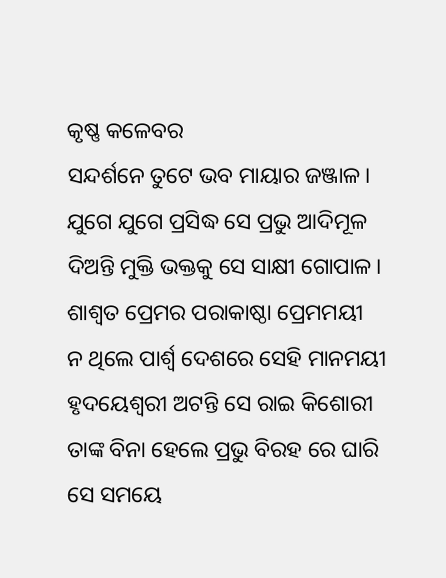କୃଷ୍ଣ କଳେବର
ସନ୍ଦର୍ଶନେ ତୁଟେ ଭବ ମାୟାର ଜଞ୍ଜାଳ।
ଯୁଗେ ଯୁଗେ ପ୍ରସିଦ୍ଧ ସେ ପ୍ରଭୁ ଆଦିମୂଳ
ଦିଅନ୍ତି ମୁକ୍ତି ଭକ୍ତକୁ ସେ ସାକ୍ଷୀ ଗୋପାଳ।
ଶାଶ୍ୱତ ପ୍ରେମର ପରାକାଷ୍ଠା ପ୍ରେମମୟୀ
ନ ଥିଲେ ପାର୍ଶ୍ୱ ଦେଶରେ ସେହି ମାନମୟୀ
ହୃଦୟେଶ୍ୱରୀ ଅଟନ୍ତି ସେ ରାଇ କିଶୋରୀ
ତାଙ୍କ ବିନା ହେଲେ ପ୍ରଭୁ ବିରହ ରେ ଘାରି
ସେ ସମୟେ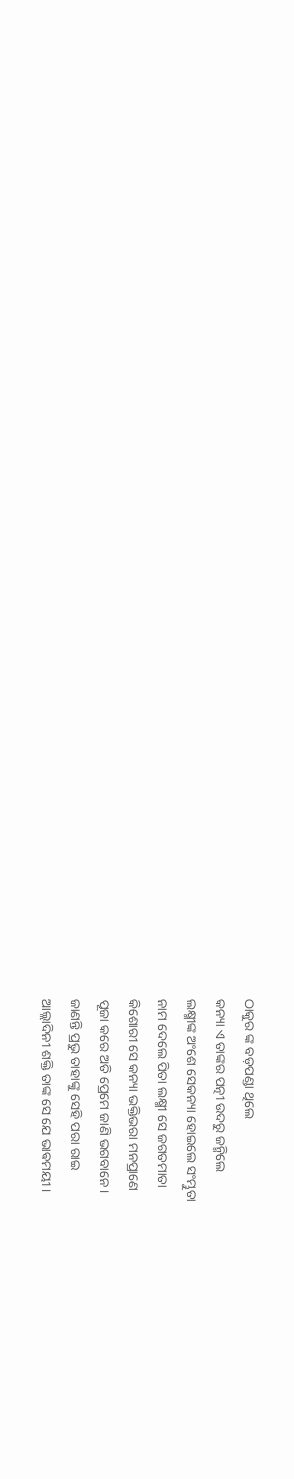ଠାକୁର ଙ୍କ ବଡ଼ପଣ୍ଡା ଥିଲେ
କନ୍ୟା ଏ ତାଙ୍କର ପତ୍ନୀ ଉଦରୁ ଜନ୍ମିଲେ
ଲକ୍ଷ୍ମୀଙ୍କ ଅଂଶେ ସେକନ୍ୟା ହୋଇଲେ ସଂମ୍ଭୁତା
ନାମ ଦେଲେ ପିତା ଲକ୍ଷ୍ମୀ ସେ ଜଗତମାତା
କିଶୋରୀ ସେ କନ୍ୟା ଭକ୍ତିଭରା ମନପ୍ରାଣେ
ପୂଜା କରେ ଅତି ପ୍ରେମେ ଜାଣି ଭଗବାନେ।
ଜାଣନ୍ତି ପ୍ରଭୁ ତାହାଙ୍କୁ ସେହି ପରା ରାଇ
ଆଲ୍ଲାଦିନୀ ଶକ୍ତି ତାଙ୍କ ସେ ଯେ ଭାଵମୟୀ।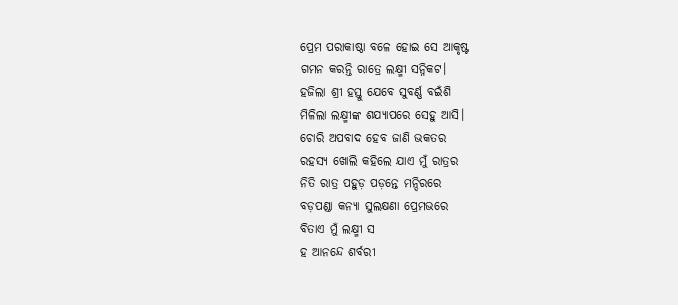ପ୍ରେମ ପରାକାଷ୍ଠା ବଳେ ହୋଇ ସେ ଆକୃଷ୍ଟ
ଗମନ କରନ୍ତି ରାତ୍ରେ ଲକ୍ଷ୍ମୀ ସନ୍ନିକଟ।
ହଜିଲା ଶ୍ରୀ ହସ୍ତୁ ଯେବେ ସୁବର୍ଣ୍ଣ ବଇଁଶି
ମିଳିଲା ଲକ୍ଷ୍ମୀଙ୍କ ଶଯ୍ୟାପରେ ସେହୁ ଆସି।
ଚୋରି ଅପବାଦ ହେବ ଜାଣି ଭକତର
ରହସ୍ୟ ଖୋଲି କହିଲେ ଯାଏ ମୁଁ ରାତ୍ରର
ନିତି ରାତ୍ର ପହୁଡ଼ ପଡ଼ନ୍ତେ ମନ୍ଦିରରେ
ବଡ଼ପଣ୍ଡା କନ୍ୟା ସୁଲକ୍ଷଣା ପ୍ରେମଭରେ
ବିତାଏ ମୁଁ ଲକ୍ଷ୍ମୀ ସ
ହ ଆନନ୍ଦେ ଶର୍ବରୀ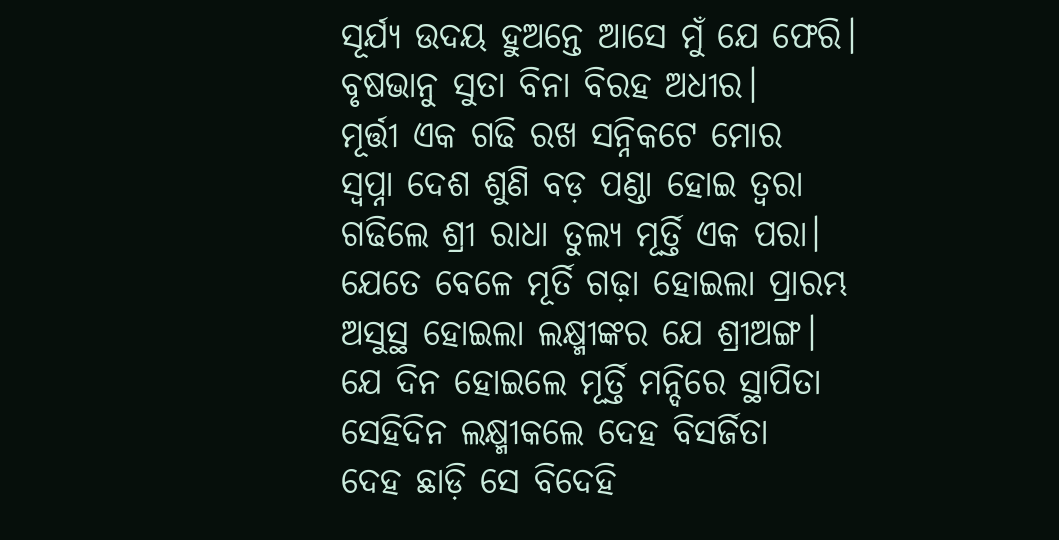ସୂର୍ଯ୍ୟ ଉଦୟ ହୁଅନ୍ତେ ଆସେ ମୁଁ ଯେ ଫେରି।
ବୃଷଭାନୁ ସୁତା ବିନା ବିରହ ଅଧୀର।
ମୂର୍ତ୍ତୀ ଏକ ଗଢି ରଖ ସନ୍ନିକଟେ ମୋର
ସ୍ବପ୍ନା ଦେଶ ଶୁଣି ବଡ଼ ପଣ୍ଡା ହୋଇ ତ୍ୱରା
ଗଢିଲେ ଶ୍ରୀ ରାଧା ତୁଲ୍ୟ ମୂର୍ତ୍ତି ଏକ ପରା।
ଯେତେ ବେଳେ ମୂର୍ତି ଗଢ଼ା ହୋଇଲା ପ୍ରାରମ୍ଭ
ଅସୁସ୍ଥ ହୋଇଲା ଲକ୍ଷ୍ମୀଙ୍କର ଯେ ଶ୍ରୀଅଙ୍ଗ।
ଯେ ଦିନ ହୋଇଲେ ମୂର୍ତ୍ତି ମନ୍ଦିରେ ସ୍ଥାପିତା
ସେହିଦିନ ଲକ୍ଷ୍ମୀକଲେ ଦେହ ବିସର୍ଜିତା
ଦେହ ଛାଡ଼ି ସେ ବିଦେହି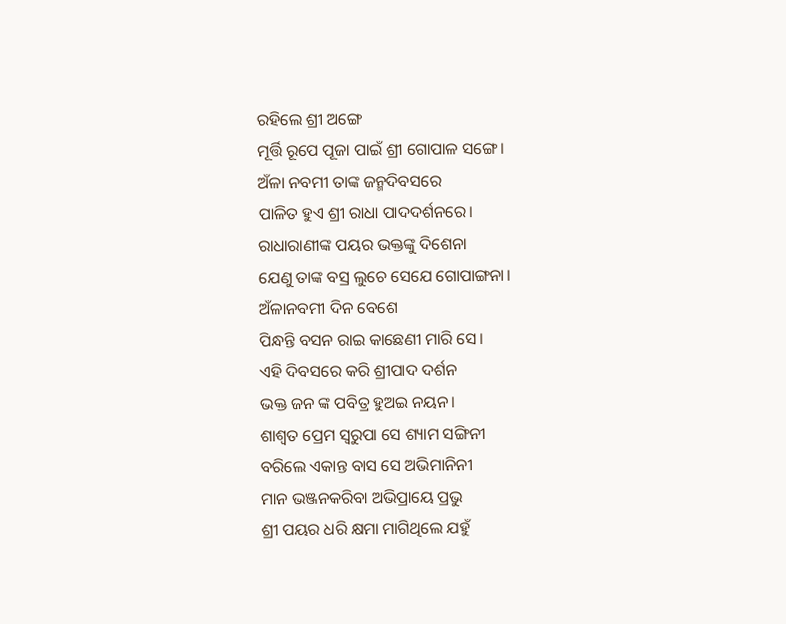ରହିଲେ ଶ୍ରୀ ଅଙ୍ଗେ
ମୂର୍ତ୍ତି ରୂପେ ପୂଜା ପାଇଁ ଶ୍ରୀ ଗୋପାଳ ସଙ୍ଗେ।
ଅଁଳା ନବମୀ ତାଙ୍କ ଜନ୍ମଦିବସରେ
ପାଳିତ ହୁଏ ଶ୍ରୀ ରାଧା ପାଦଦର୍ଶନରେ।
ରାଧାରାଣୀଙ୍କ ପୟର ଭକ୍ତଙ୍କୁ ଦିଶେନା
ଯେଣୁ ତାଙ୍କ ବସ୍ର ଲୁଚେ ସେଯେ ଗୋପାଙ୍ଗନା।
ଅଁଳାନବମୀ ଦିନ ବେଶେ
ପିନ୍ଧନ୍ତି ବସନ ରାଇ କାଛେଣୀ ମାରି ସେ।
ଏହି ଦିବସରେ କରି ଶ୍ରୀପାଦ ଦର୍ଶନ
ଭକ୍ତ ଜନ ଙ୍କ ପବିତ୍ର ହୁଅଇ ନୟନ।
ଶାଶ୍ୱତ ପ୍ରେମ ସ୍ୱରୁପା ସେ ଶ୍ୟାମ ସଙ୍ଗିନୀ
ବରିଲେ ଏକାନ୍ତ ବାସ ସେ ଅଭିମାନିନୀ
ମାନ ଭଞ୍ଜନକରିବା ଅଭିପ୍ରାୟେ ପ୍ରଭୁ
ଶ୍ରୀ ପୟର ଧରି କ୍ଷମା ମାଗିଥିଲେ ଯହୁଁ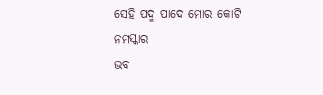ସେହି ପଦ୍ମ ପାଦେ ମୋର କୋଟି ନମସ୍କାର
ଭବ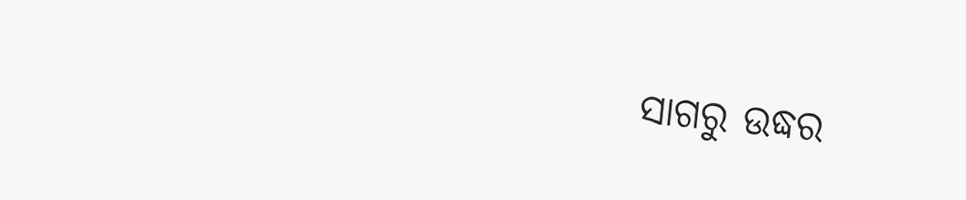ସାଗରୁ ଉଦ୍ଧର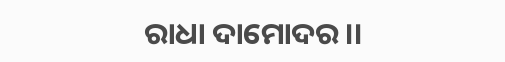ରାଧା ଦାମୋଦର।।